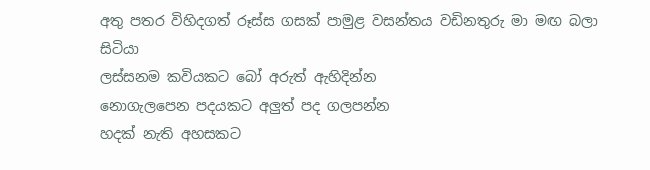අතු පතර විහිදගත් රූස්ස ගසක් පාමුළ වසන්තය වඩිනතුරු මා මඟ බලා සිටියා
ලස්සනම කවියකට බෝ අරුත් ඇහිදින්න
නොගැලපෙන පදයකට අලුත් පද ගලපන්න
හදක් නැති අහසකට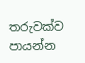තරුවක්ව පායන්න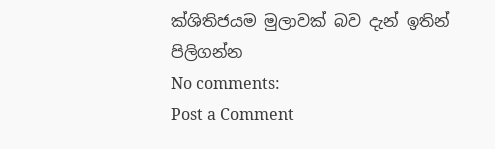ක්ශිතිජයම මුලාවක් බව දැන් ඉතින් පිලිගන්න
No comments:
Post a Comment